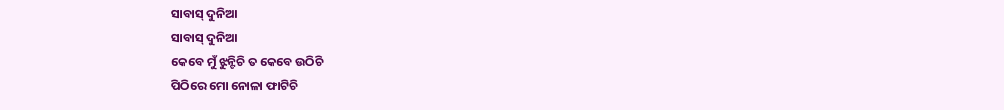ସାବାସ୍ ଦୁନିଆ
ସାବାସ୍ ଦୁନିଆ
କେବେ ମୁଁ ଝୁନ୍ଟିଚି ତ କେବେ ଉଠିଚି
ପିଠିରେ ମୋ ନୋଳା ଫାଟିଚି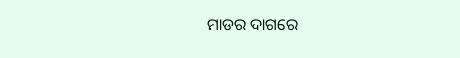ମାଡର ଦାଗରେ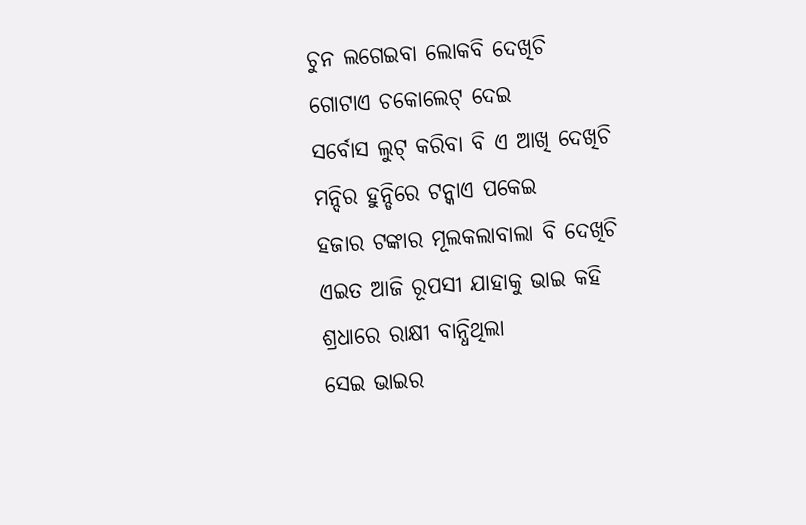ଚୁନ ଲଗେଇବା ଲୋକବି ଦେଖିଚି
ଗୋଟାଏ ଚକୋଲେଟ୍ ଦେଇ
ସର୍ବୋସ ଲୁଟ୍ କରିବା ବି ଏ ଆଖି ଦେଖିଚି
ମନ୍ଦିର ହୁନ୍ଡିରେ ଟନ୍କାଏ ପକେଇ
ହଜାର ଟଙ୍କାର ମୂଲକଲାବାଲା ବି ଦେଖିଚି
ଏଇତ ଆଜି ରୂପସୀ ଯାହାକୁ ଭାଇ କହି
ଶ୍ରଧାରେ ରାକ୍ଷୀ ବାନ୍ଧିଥିଲା
ସେଇ ଭାଇର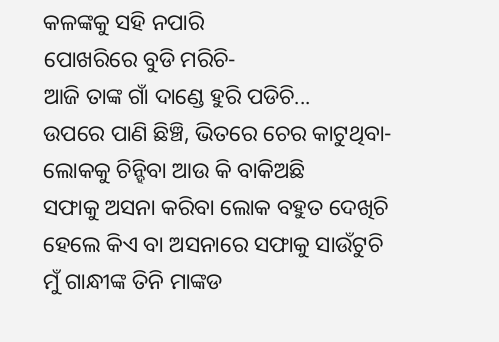କଳଙ୍କକୁ ସହି ନପାରି
ପୋଖରିରେ ବୁଡି ମରିଚି-
ଆଜି ତାଙ୍କ ଗାଁ ଦାଣ୍ଡେ ହୁରି ପଡିଚି...
ଉପରେ ପାଣି ଛିଞ୍ଚି, ଭିତରେ ଚେର କାଟୁଥିବା-
ଲୋକକୁ ଚିନ୍ହିବା ଆଉ କି ବାକିଅଛି
ସଫାକୁ ଅସନା କରିବା ଲୋକ ବହୁତ ଦେଖିଚି
ହେଲେ କିଏ ବା ଅସନାରେ ସଫାକୁ ସାଉଁଟୁଚି
ମୁଁ ଗାନ୍ଧୀଙ୍କ ତିନି ମାଙ୍କଡ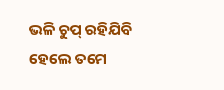ଭଳି ଚୁପ୍ ରହିଯିବି
ହେଲେ ତମେ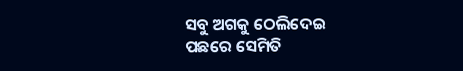ସବୁ ଅଗକୁ ଠେଲିଦେଇ
ପଛରେ ସେମିତି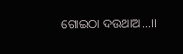ଗୋଇଠା ଦଉଥାଅ...।।